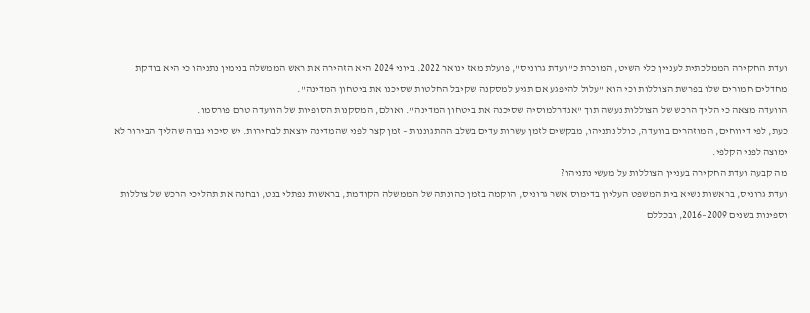ועדת החקירה הממלכתית לעניין כלי השיט, המוכרת כ"ועדת גרוניס", פועלת מאז ינואר 2022. ביוני 2024 היא הזהירה את ראש הממשלה בנימין נתניהו כי היא בודקת מחדלים חמורים שלו בפרשת הצוללות וכי הוא "עלול להיפגע אם תגיע למסקנה שקיבל החלטות שסיכנו את ביטחון המדינה".
הוועדה מצאה כי הליך הרכש של הצוללות נעשה תוך "אנדרלמוסיה שסיכנה את ביטחון המדינה". ואולם, המסקנות הסופיות של הוועדה טרם פורסמו.
כעת, לפי דיווחים, המוזהרים בוועדה, כולל נתניהו, מבקשים לזמן עשרות עדים בשלב ההתגוננות – זמן קצר לפני שהמדינה יוצאת לבחירות. יש סיכוי גבוה שהליך הבירור לא ימוצה לפני הקלפי.
מה קבעה ועדת החקירה בעניין הצוללות על מעשי נתניהו?
ועדת גרוניס, בראשות נשיא בית המשפט העליון בדימוס אשר גרוניס, הוקמה בזמן כהונתה של הממשלה הקודמת, בראשות נפתלי בנט, ובחנה את תהליכי הרכש של צוללות וספינות בשנים 2009–2016, ובכללם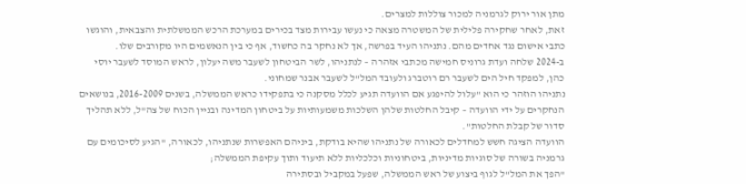מתן אור ירוק לגרמניה למכור צוללות למצרים.
זאת, לאחר שחקירה פלילית של המשטרה מצאה כי נעשו עבירות מצד בכירים במערכת הרכש הממשלתית והצבאית, והוגשו כתבי אישום נגד אחדים מהם. נתניהו העיד בפרשה, אך לא נחקר בה כחשוד, אף כי בין הנאשמים היו מקורבים שלו.
ב-2024 שלחה ועדת גרוניס חמישה מכתבי אזהרה – לנתניהו, לשר הביטחון לשעבר משה יעלון, לראש המוסד לשעבר יוסי כהן, למפקד חיל הים לשעבר רם רוטברג ולעובד המל"ל לשעבר אבנר שמחוני.
נתניהו הוזהר כי הוא "עלול להיפגע אם הוועדה תגיע לכלל מסקנה כי בתפקידו כראש הממשלה, בשנים 2016-2009, בנושאים הנחקרים על ידי הוועדה – קיבל החלטות שלהן השלכות משמעותיות על ביטחון המדינה ובניין הכוח של צה"ל, ללא תהליך סדור של קבלת החלטות".
הוועדה הציגה חשש למחדלים לכאורה של נתניהו שהיא בודקת, ביניהם האפשרות שנתניהו, לכאורה, "הגיע לסיכומים עם גרמניה בשורה של סוגיות מדיניות, ביטחוניות וכלכליות ללא תיעוד ותוך עקיפת הממשלה;
"הפך את המל"ל לגוף ביצוע של ראש הממשלה, שפעל במקביל ובסתירה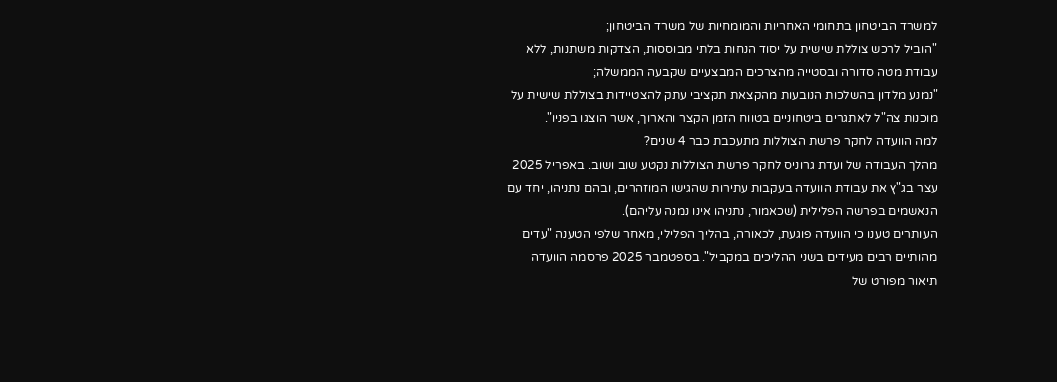למשרד הביטחון בתחומי האחריות והמומחיות של משרד הביטחון;
"הוביל לרכש צוללת שישית על יסוד הנחות בלתי מבוססות, הצדקות משתנות, ללא עבודת מטה סדורה ובסטייה מהצרכים המבצעיים שקבעה הממשלה;
"נמנע מלדון בהשלכות הנובעות מהקצאת תקציבי עתק להצטיידות בצוללת שישית על מוכנות צה"ל לאתגרים ביטחוניים בטווח הזמן הקצר והארוך, אשר הוצגו בפניו".
למה הוועדה לחקר פרשת הצוללות מתעכבת כבר 4 שנים?
מהלך העבודה של ועדת גרוניס לחקר פרשת הצוללות נקטע שוב ושוב. באפריל 2025 עצר בג"ץ את עבודת הוועדה בעקבות עתירות שהגישו המוזהרים, ובהם נתניהו, יחד עם הנאשמים בפרשה הפלילית (שכאמור, נתניהו אינו נמנה עליהם).
העותרים טענו כי הוועדה פוגעת, לכאורה, בהליך הפלילי, מאחר שלפי הטענה "עדים מהותיים רבים מעידים בשני ההליכים במקביל". בספטמבר 2025 פרסמה הוועדה תיאור מפורט של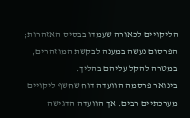הליקויים לכאורה שעמדו בבסיס האזהרות; הפרסום נעשה במענה לבקשת המוזהרים, במטרה להקל עליהם בהליך.
בינואר פרסמה הוועדה דוח שחשף ליקויים מערכתיים רבים. אך הוועדה הדגישה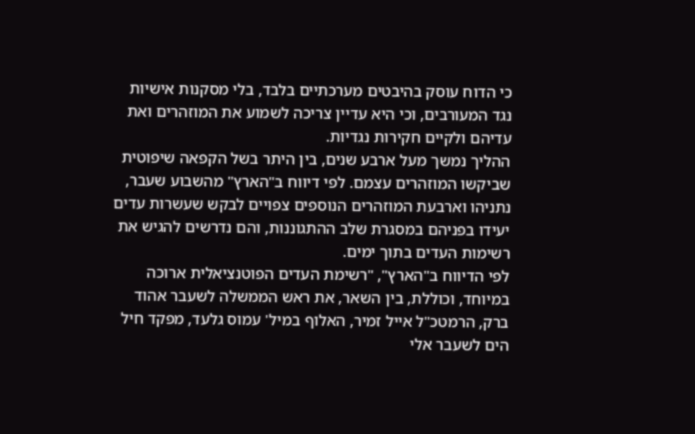כי הדוח עוסק בהיבטים מערכתיים בלבד, בלי מסקנות אישיות נגד המעורבים, וכי היא עדיין צריכה לשמוע את המוזהרים ואת עדיהם ולקיים חקירות נגדיות.
ההליך נמשך מעל ארבע שנים, בין היתר בשל הקפאה שיפוטית שביקשו המוזהרים עצמם. לפי דיווח ב"הארץ" מהשבוע שעבר, נתניהו וארבעת המוזהרים הנוספים צפויים לבקש שעשרות עדים יעידו בפניהם במסגרת שלב ההתגוננות, והם נדרשים להגיש את רשימות העדים בתוך ימים.
לפי הדיווח ב"הארץ", "רשימת העדים הפוטנציאלית ארוכה במיוחד, וכוללת, בין השאר, את ראש הממשלה לשעבר אהוד ברק, הרמטכ"ל אייל זמיר, האלוף במיל' עמוס גלעד, מפקד חיל הים לשעבר אלי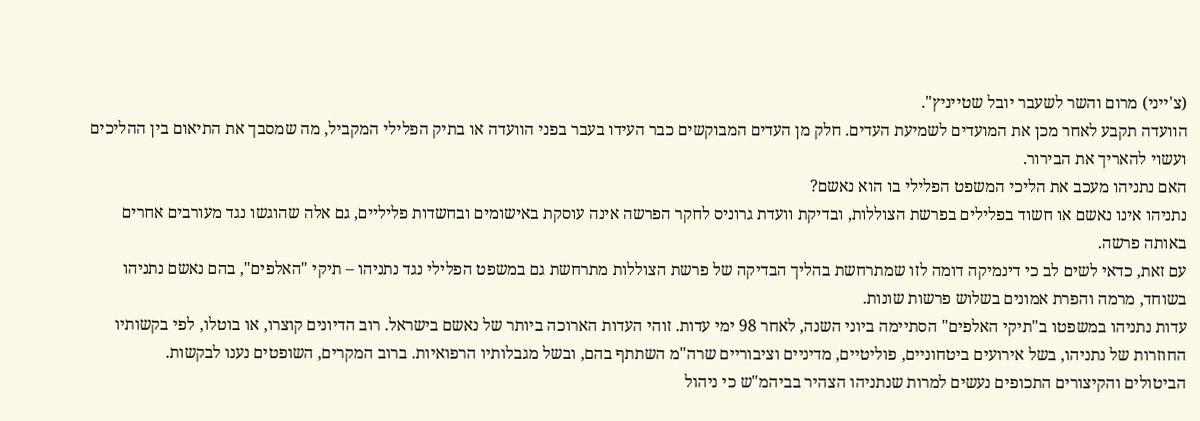(צ'ייני) מרום והשר לשעבר יובל שטייניץ".
הוועדה תקבע לאחר מכן את המועדים לשמיעת העדים. חלק מן העדים המבוקשים כבר העידו בעבר בפני הוועדה או בתיק הפלילי המקביל, מה שמסבך את התיאום בין ההליכים ועשוי להאריך את הבירור.
האם נתניהו מעכב את הליכי המשפט הפלילי בו הוא נאשם?
נתניהו אינו נאשם או חשוד בפלילים בפרשת הצוללות, ובדיקת וועדת גרוניס לחקר הפרשה אינה עוסקת באישומים ובחשדות פליליים, גם אלה שהוגשו נגד מעורבים אחרים באותה פרשה.
עם זאת, כדאי לשים לב כי דינמיקה דומה לזו שמתרחשת בהליך הבדיקה של פרשת הצוללות מתרחשת גם במשפט הפלילי נגד נתניהו – תיקי "האלפים", בהם נאשם נתניהו בשוחד, מרמה והפרת אמונים בשלוש פרשות שונות.
עדות נתניהו במשפטו ב"תיקי האלפים" הסתיימה ביוני השנה, לאחר 98 ימי עדות. זוהי העדות הארוכה ביותר של נאשם בישראל. רוב הדיונים קוצרו, או בוטלו, לפי בקשותיו החוזרות של נתניהו, בשל אירועים ביטחוניים, פוליטיים, מדיניים וציבוריים שרה"מ השתתף בהם, ובשל מגבלותיו הרפואיות. ברוב המקרים, השופטים נענו לבקשות.
הביטולים והקיצורים התכופים נעשים למרות שנתניהו הצהיר בביהמ"ש כי ניהול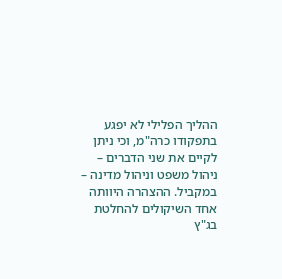ההליך הפלילי לא יפגע בתפקודו כרה"מ, וכי ניתן לקיים את שני הדברים – ניהול משפט וניהול מדינה – במקביל. ההצהרה היוותה אחד השיקולים להחלטת בג"ץ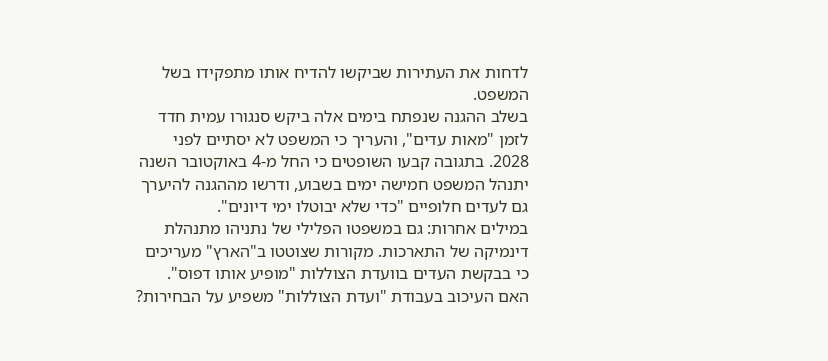לדחות את העתירות שביקשו להדיח אותו מתפקידו בשל המשפט.
בשלב ההגנה שנפתח בימים אלה ביקש סנגורו עמית חדד לזמן "מאות עדים", והעריך כי המשפט לא יסתיים לפני 2028. בתגובה קבעו השופטים כי החל מ-4 באוקטובר השנה יתנהל המשפט חמישה ימים בשבוע, ודרשו מההגנה להיערך גם לעדים חלופיים "כדי שלא יבוטלו ימי דיונים".
במילים אחרות: גם במשפטו הפלילי של נתניהו מתנהלת דינמיקה של התארכות. מקורות שצוטטו ב"הארץ" מעריכים כי בבקשת העדים בוועדת הצוללות "מופיע אותו דפוס".
האם העיכוב בעבודת "ועדת הצוללות" משפיע על הבחירות?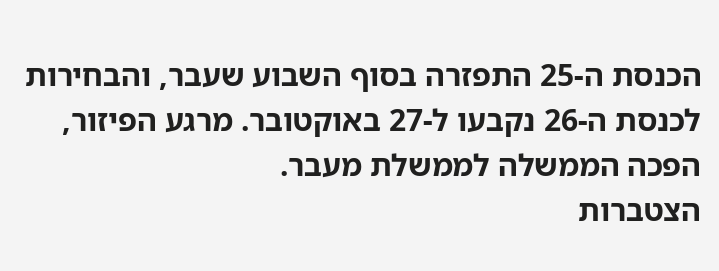הכנסת ה-25 התפזרה בסוף השבוע שעבר, והבחירות לכנסת ה-26 נקבעו ל-27 באוקטובר. מרגע הפיזור, הפכה הממשלה לממשלת מעבר.
הצטברות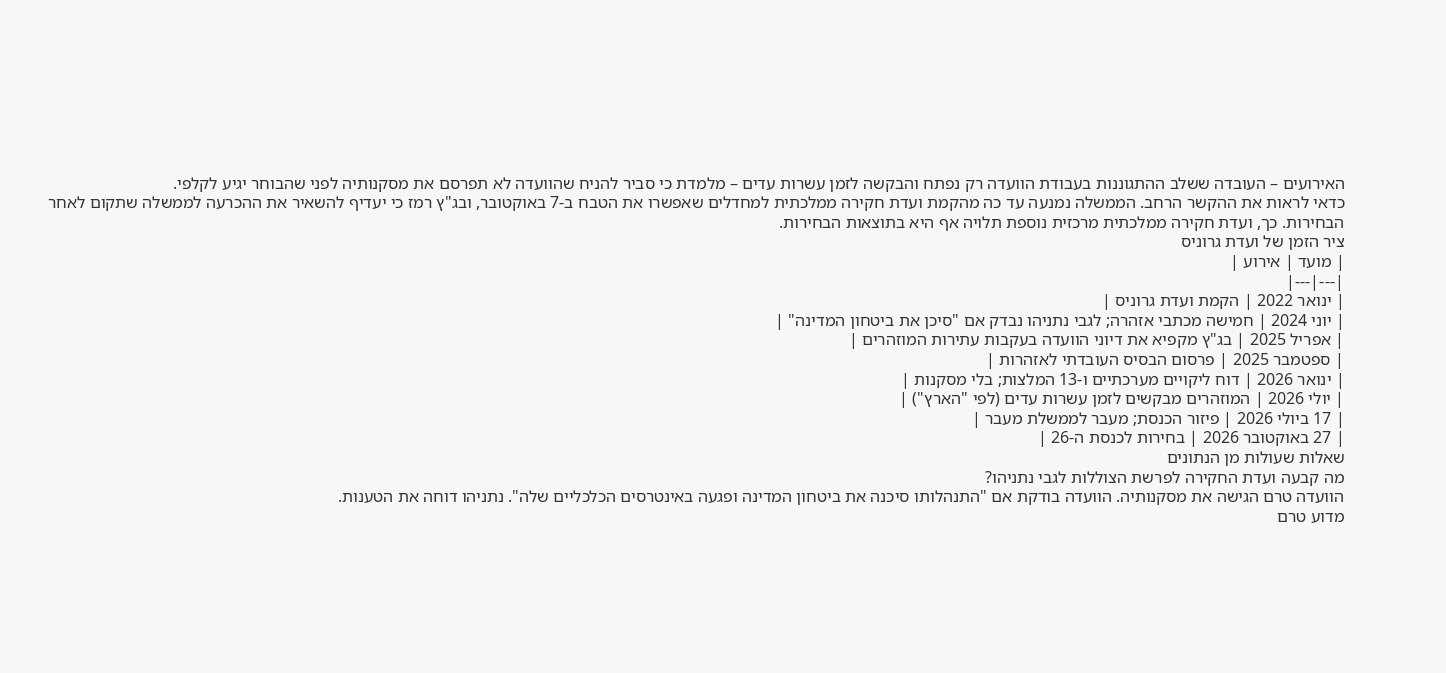האירועים – העובדה ששלב ההתגוננות בעבודת הוועדה רק נפתח והבקשה לזמן עשרות עדים – מלמדת כי סביר להניח שהוועדה לא תפרסם את מסקנותיה לפני שהבוחר יגיע לקלפי.
כדאי לראות את ההקשר הרחב. הממשלה נמנעה עד כה מהקמת ועדת חקירה ממלכתית למחדלים שאפשרו את הטבח ב-7 באוקטובר, ובג"ץ רמז כי יעדיף להשאיר את ההכרעה לממשלה שתקום לאחר הבחירות. כך, ועדת חקירה ממלכתית מרכזית נוספת תלויה אף היא בתוצאות הבחירות.
ציר הזמן של ועדת גרוניס
| מועד | אירוע |
|---|---|
| ינואר 2022 | הקמת ועדת גרוניס |
| יוני 2024 | חמישה מכתבי אזהרה; לגבי נתניהו נבדק אם "סיכן את ביטחון המדינה" |
| אפריל 2025 | בג"ץ מקפיא את דיוני הוועדה בעקבות עתירות המוזהרים |
| ספטמבר 2025 | פרסום הבסיס העובדתי לאזהרות |
| ינואר 2026 | דוח ליקויים מערכתיים ו-13 המלצות; בלי מסקנות |
| יולי 2026 | המוזהרים מבקשים לזמן עשרות עדים (לפי "הארץ") |
| 17 ביולי 2026 | פיזור הכנסת; מעבר לממשלת מעבר |
| 27 באוקטובר 2026 | בחירות לכנסת ה-26 |
שאלות שעולות מן הנתונים
מה קבעה ועדת החקירה לפרשת הצוללות לגבי נתניהו?
הוועדה טרם הגישה את מסקנותיה. הוועדה בודקת אם "התנהלותו סיכנה את ביטחון המדינה ופגעה באינטרסים הכלכליים שלה". נתניהו דוחה את הטענות.
מדוע טרם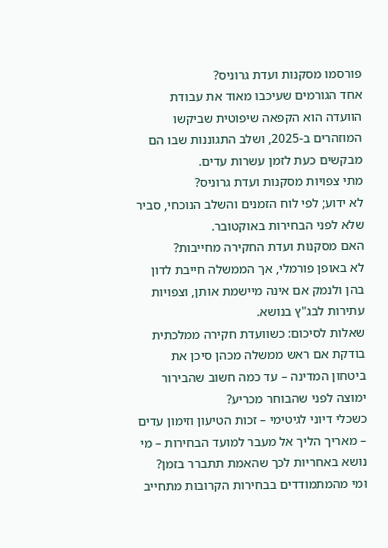פורסמו מסקנות ועדת גרוניס?
אחד הגורמים שעיכבו מאוד את עבודת הוועדה הוא הקפאה שיפוטית שביקשו המוזהרים ב-2025, ושלב התגוננות שבו הם מבקשים כעת לזמן עשרות עדים.
מתי צפויות מסקנות ועדת גרוניס?
לא ידוע; לפי לוח הזמנים והשלב הנוכחי, סביר שלא לפני הבחירות באוקטובר.
האם מסקנות ועדת החקירה מחייבות?
לא באופן פורמלי, אך הממשלה חייבת לדון בהן ולנמק אם אינה מיישמת אותן, וצפויות עתירות לבג"ץ בנושא.
שאלות לסיכום: כשוועדת חקירה ממלכתית בודקת אם ראש ממשלה מכהן סיכן את ביטחון המדינה – עד כמה חשוב שהבירור ימוצה לפני שהבוחר מכריע?
כשכלי דיוני לגיטימי – זכות הטיעון וזימון עדים – מאריך הליך אל מעבר למועד הבחירות – מי נושא באחריות לכך שהאמת תתברר בזמן?
ומי מהמתמודדים בבחירות הקרובות מתחייב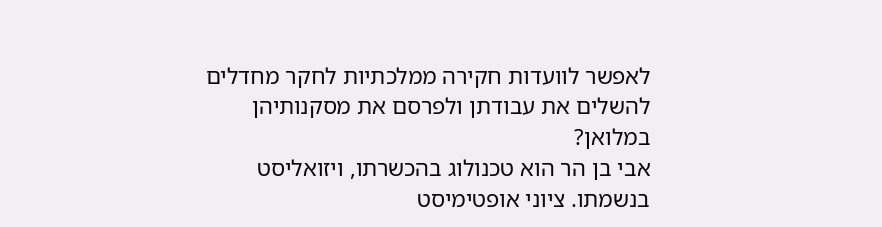לאפשר לוועדות חקירה ממלכתיות לחקר מחדלים להשלים את עבודתן ולפרסם את מסקנותיהן במלואן?
אבי בן הר הוא טכנולוג בהכשרתו, ויזואליסט בנשמתו. ציוני אופטימיסט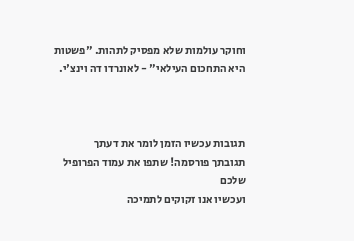וחוקר עולמות שלא מפסיק לתהות. "פשטות היא התחכום העילאי" - לאונרדו דה וינצ'י.



תגובות עכשיו הזמן לומר את דעתך
תגובתך פורסמה! שתפו את עמוד הפרופיל שלכם
ועכשיו אנו זקוקים לתמיכה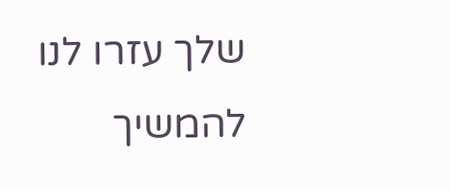שלך עזרו לנו להמשיך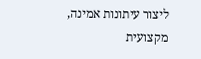ליצור עיתונות אמינה, מקצועית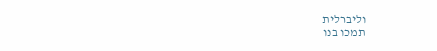וליברלית
תמכו בנו